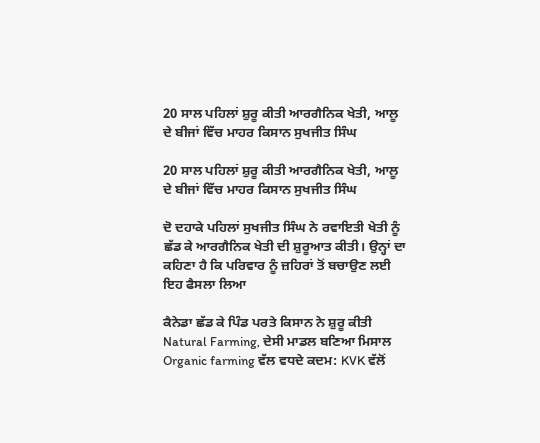20 ਸਾਲ ਪਹਿਲਾਂ ਸ਼ੁਰੂ ਕੀਤੀ ਆਰਗੈਨਿਕ ਖੇਤੀ, ਆਲੂ ਦੇ ਬੀਜਾਂ ਵਿੱਚ ਮਾਹਰ ਕਿਸਾਨ ਸੁਖਜੀਤ ਸਿੰਘ

20 ਸਾਲ ਪਹਿਲਾਂ ਸ਼ੁਰੂ ਕੀਤੀ ਆਰਗੈਨਿਕ ਖੇਤੀ, ਆਲੂ ਦੇ ਬੀਜਾਂ ਵਿੱਚ ਮਾਹਰ ਕਿਸਾਨ ਸੁਖਜੀਤ ਸਿੰਘ

ਦੋ ਦਹਾਕੇ ਪਹਿਲਾਂ ਸੁਖਜੀਤ ਸਿੰਘ ਨੇ ਰਵਾਇਤੀ ਖੇਤੀ ਨੂੰ ਛੱਡ ਕੇ ਆਰਗੈਨਿਕ ਖੇਤੀ ਦੀ ਸ਼ੁਰੂਆਤ ਕੀਤੀ। ਉਨ੍ਹਾਂ ਦਾ ਕਹਿਣਾ ਹੈ ਕਿ ਪਰਿਵਾਰ ਨੂੰ ਜ਼ਹਿਰਾਂ ਤੋਂ ਬਚਾਉਣ ਲਈ ਇਹ ਫੈਸਲਾ ਲਿਆ

ਕੈਨੇਡਾ ਛੱਡ ਕੇ ਪਿੰਡ ਪਰਤੇ ਕਿਸਾਨ ਨੇ ਸ਼ੁਰੂ ਕੀਤੀ Natural Farming, ਦੇਸੀ ਮਾਡਲ ਬਣਿਆ ਮਿਸਾਲ
Organic farming ਵੱਲ ਵਧਦੇ ਕਦਮ: KVK ਵੱਲੋਂ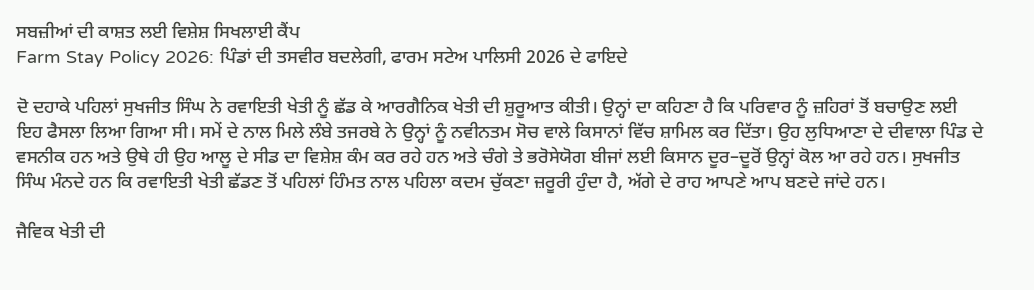ਸਬਜ਼ੀਆਂ ਦੀ ਕਾਸ਼ਤ ਲਈ ਵਿਸ਼ੇਸ਼ ਸਿਖਲਾਈ ਕੈਂਪ
Farm Stay Policy 2026: ਪਿੰਡਾਂ ਦੀ ਤਸਵੀਰ ਬਦਲੇਗੀ, ਫਾਰਮ ਸਟੇਅ ਪਾਲਿਸੀ 2026 ਦੇ ਫਾਇਦੇ

ਦੋ ਦਹਾਕੇ ਪਹਿਲਾਂ ਸੁਖਜੀਤ ਸਿੰਘ ਨੇ ਰਵਾਇਤੀ ਖੇਤੀ ਨੂੰ ਛੱਡ ਕੇ ਆਰਗੈਨਿਕ ਖੇਤੀ ਦੀ ਸ਼ੁਰੂਆਤ ਕੀਤੀ। ਉਨ੍ਹਾਂ ਦਾ ਕਹਿਣਾ ਹੈ ਕਿ ਪਰਿਵਾਰ ਨੂੰ ਜ਼ਹਿਰਾਂ ਤੋਂ ਬਚਾਉਣ ਲਈ ਇਹ ਫੈਸਲਾ ਲਿਆ ਗਿਆ ਸੀ। ਸਮੇਂ ਦੇ ਨਾਲ ਮਿਲੇ ਲੰਬੇ ਤਜਰਬੇ ਨੇ ਉਨ੍ਹਾਂ ਨੂੰ ਨਵੀਨਤਮ ਸੋਚ ਵਾਲੇ ਕਿਸਾਨਾਂ ਵਿੱਚ ਸ਼ਾਮਿਲ ਕਰ ਦਿੱਤਾ। ਉਹ ਲੁਧਿਆਣਾ ਦੇ ਦੀਵਾਲਾ ਪਿੰਡ ਦੇ ਵਸਨੀਕ ਹਨ ਅਤੇ ਉਥੇ ਹੀ ਉਹ ਆਲੂ ਦੇ ਸੀਡ ਦਾ ਵਿਸ਼ੇਸ਼ ਕੰਮ ਕਰ ਰਹੇ ਹਨ ਅਤੇ ਚੰਗੇ ਤੇ ਭਰੋਸੇਯੋਗ ਬੀਜਾਂ ਲਈ ਕਿਸਾਨ ਦੂਰ–ਦੂਰੋਂ ਉਨ੍ਹਾਂ ਕੋਲ ਆ ਰਹੇ ਹਨ। ਸੁਖਜੀਤ ਸਿੰਘ ਮੰਨਦੇ ਹਨ ਕਿ ਰਵਾਇਤੀ ਖੇਤੀ ਛੱਡਣ ਤੋਂ ਪਹਿਲਾਂ ਹਿੰਮਤ ਨਾਲ ਪਹਿਲਾ ਕਦਮ ਚੁੱਕਣਾ ਜ਼ਰੂਰੀ ਹੁੰਦਾ ਹੈ, ਅੱਗੇ ਦੇ ਰਾਹ ਆਪਣੇ ਆਪ ਬਣਦੇ ਜਾਂਦੇ ਹਨ।

ਜੈਵਿਕ ਖੇਤੀ ਦੀ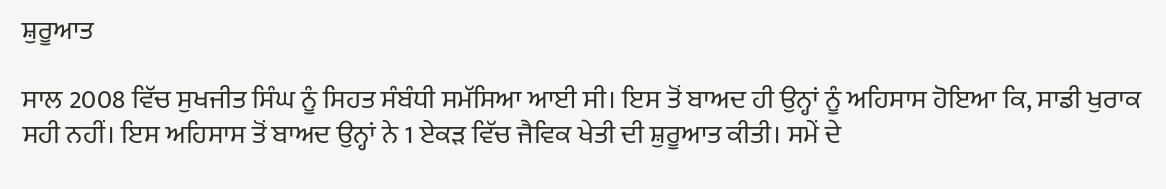ਸ਼ੁਰੂਆਤ

ਸਾਲ 2008 ਵਿੱਚ ਸੁਖਜੀਤ ਸਿੰਘ ਨੂੰ ਸਿਹਤ ਸੰਬੰਧੀ ਸਮੱਸਿਆ ਆਈ ਸੀ। ਇਸ ਤੋਂ ਬਾਅਦ ਹੀ ਉਨ੍ਹਾਂ ਨੂੰ ਅਹਿਸਾਸ ਹੋਇਆ ਕਿ, ਸਾਡੀ ਖੁਰਾਕ ਸਹੀ ਨਹੀਂ। ਇਸ ਅਹਿਸਾਸ ਤੋਂ ਬਾਅਦ ਉਨ੍ਹਾਂ ਨੇ 1 ਏਕੜ ਵਿੱਚ ਜੈਵਿਕ ਖੇਤੀ ਦੀ ਸ਼ੁਰੂਆਤ ਕੀਤੀ। ਸਮੇਂ ਦੇ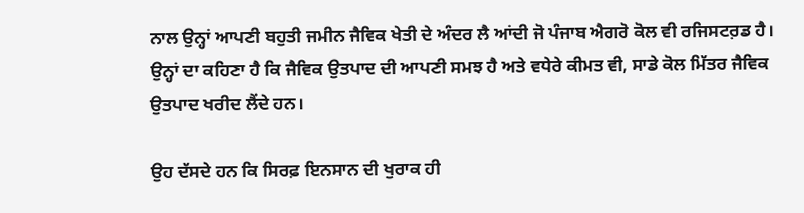ਨਾਲ ਉਨ੍ਹਾਂ ਆਪਣੀ ਬਹੁਤੀ ਜਮੀਨ ਜੈਵਿਕ ਖੇਤੀ ਦੇ ਅੰਦਰ ਲੈ ਆਂਦੀ ਜੋ ਪੰਜਾਬ ਐਗਰੋ ਕੋਲ ਵੀ ਰਜਿਸਟਰ਼ਡ ਹੈ। ਉਨ੍ਹਾਂ ਦਾ ਕਹਿਣਾ ਹੈ ਕਿ ਜੈਵਿਕ ਉਤਪਾਦ ਦੀ ਆਪਣੀ ਸਮਝ ਹੈ ਅਤੇ ਵਧੇਰੇ ਕੀਮਤ ਵੀ, ਸਾਡੇ ਕੋਲ ਮਿੱਤਰ ਜੈਵਿਕ ਉਤਪਾਦ ਖਰੀਦ ਲੈਂਦੇ ਹਨ।

ਉਹ ਦੱਸਦੇ ਹਨ ਕਿ ਸਿਰਫ਼ ਇਨਸਾਨ ਦੀ ਖੁਰਾਕ ਹੀ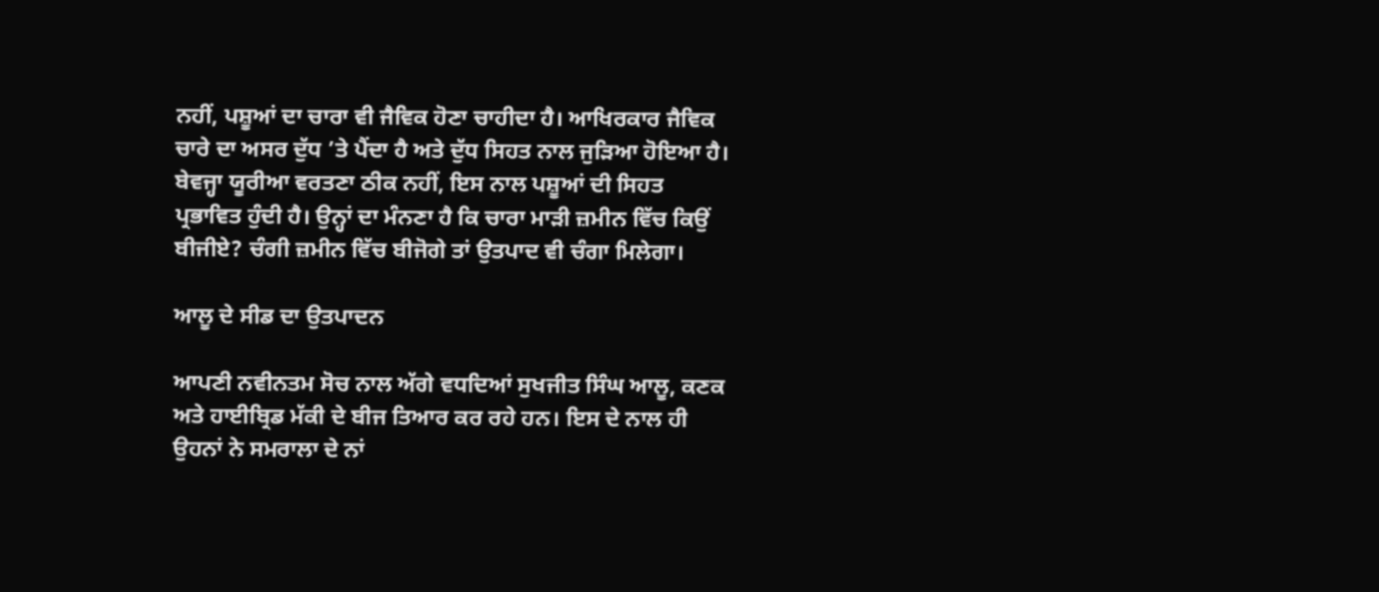ਨਹੀਂ, ਪਸ਼ੂਆਂ ਦਾ ਚਾਰਾ ਵੀ ਜੈਵਿਕ ਹੋਣਾ ਚਾਹੀਦਾ ਹੈ। ਆਖਿਰਕਾਰ ਜੈਵਿਕ ਚਾਰੇ ਦਾ ਅਸਰ ਦੁੱਧ ’ਤੇ ਪੈਂਦਾ ਹੈ ਅਤੇ ਦੁੱਧ ਸਿਹਤ ਨਾਲ ਜੁੜਿਆ ਹੋਇਆ ਹੈ। ਬੇਵਜ੍ਹਾ ਯੂਰੀਆ ਵਰਤਣਾ ਠੀਕ ਨਹੀਂ, ਇਸ ਨਾਲ ਪਸ਼ੂਆਂ ਦੀ ਸਿਹਤ ਪ੍ਰਭਾਵਿਤ ਹੁੰਦੀ ਹੈ। ਉਨ੍ਹਾਂ ਦਾ ਮੰਨਣਾ ਹੈ ਕਿ ਚਾਰਾ ਮਾੜੀ ਜ਼ਮੀਨ ਵਿੱਚ ਕਿਉਂ ਬੀਜੀਏ? ਚੰਗੀ ਜ਼ਮੀਨ ਵਿੱਚ ਬੀਜੋਗੇ ਤਾਂ ਉਤਪਾਦ ਵੀ ਚੰਗਾ ਮਿਲੇਗਾ।

ਆਲੂ ਦੇ ਸੀਡ ਦਾ ਉਤਪਾਦਨ

ਆਪਣੀ ਨਵੀਨਤਮ ਸੋਚ ਨਾਲ ਅੱਗੇ ਵਧਦਿਆਂ ਸੁਖਜੀਤ ਸਿੰਘ ਆਲੂ, ਕਣਕ ਅਤੇ ਹਾਈਬ੍ਰਿਡ ਮੱਕੀ ਦੇ ਬੀਜ ਤਿਆਰ ਕਰ ਰਹੇ ਹਨ। ਇਸ ਦੇ ਨਾਲ ਹੀ ਉਹਨਾਂ ਨੇ ਸਮਰਾਲਾ ਦੇ ਨਾਂ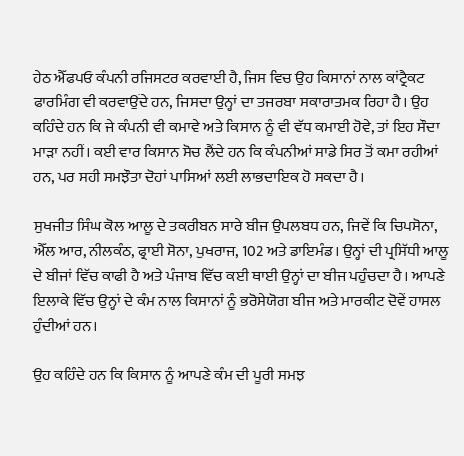ਹੇਠ ਐੱਫਪਓ ਕੰਪਨੀ ਰਜਿਸਟਰ ਕਰਵਾਈ ਹੈ, ਜਿਸ ਵਿਚ ਉਹ ਕਿਸਾਨਾਂ ਨਾਲ ਕਾਂਟ੍ਰੈਕਟ ਫਾਰਮਿੰਗ ਵੀ ਕਰਵਾਉਂਦੇ ਹਨ, ਜਿਸਦਾ ਉਨ੍ਹਾਂ ਦਾ ਤਜਰਬਾ ਸਕਾਰਾਤਮਕ ਰਿਹਾ ਹੈ। ਉਹ ਕਹਿੰਦੇ ਹਨ ਕਿ ਜੇ ਕੰਪਨੀ ਵੀ ਕਮਾਵੇ ਅਤੇ ਕਿਸਾਨ ਨੂੰ ਵੀ ਵੱਧ ਕਮਾਈ ਹੋਵੇ, ਤਾਂ ਇਹ ਸੌਦਾ ਮਾੜਾ ਨਹੀਂ। ਕਈ ਵਾਰ ਕਿਸਾਨ ਸੋਚ ਲੈਂਦੇ ਹਨ ਕਿ ਕੰਪਨੀਆਂ ਸਾਡੇ ਸਿਰ ਤੋਂ ਕਮਾ ਰਹੀਆਂ ਹਨ, ਪਰ ਸਹੀ ਸਮਝੌਤਾ ਦੋਹਾਂ ਪਾਸਿਆਂ ਲਈ ਲਾਭਦਾਇਕ ਹੋ ਸਕਦਾ ਹੈ।

ਸੁਖਜੀਤ ਸਿੰਘ ਕੋਲ ਆਲੂ ਦੇ ਤਕਰੀਬਨ ਸਾਰੇ ਬੀਜ ਉਪਲਬਧ ਹਨ, ਜਿਵੇਂ ਕਿ ਚਿਪਸੋਨਾ, ਐੱਲ ਆਰ, ਨੀਲਕੰਠ, ਫ੍ਰਾਈ ਸੋਨਾ, ਪੁਖਰਾਜ, 102 ਅਤੇ ਡਾਇਮੰਡ। ਉਨ੍ਹਾਂ ਦੀ ਪ੍ਰਸਿੱਧੀ ਆਲੂ ਦੇ ਬੀਜਾਂ ਵਿੱਚ ਕਾਫੀ ਹੈ ਅਤੇ ਪੰਜਾਬ ਵਿੱਚ ਕਈ ਥਾਈ ਉਨ੍ਹਾਂ ਦਾ ਬੀਜ ਪਹੁੰਚਦਾ ਹੈ। ਆਪਣੇ ਇਲਾਕੇ ਵਿੱਚ ਉਨ੍ਹਾਂ ਦੇ ਕੰਮ ਨਾਲ ਕਿਸਾਨਾਂ ਨੂੰ ਭਰੋਸੇਯੋਗ ਬੀਜ ਅਤੇ ਮਾਰਕੀਟ ਦੋਵੇਂ ਹਾਸਲ ਹੁੰਦੀਆਂ ਹਨ।

ਉਹ ਕਹਿੰਦੇ ਹਨ ਕਿ ਕਿਸਾਨ ਨੂੰ ਆਪਣੇ ਕੰਮ ਦੀ ਪੂਰੀ ਸਮਝ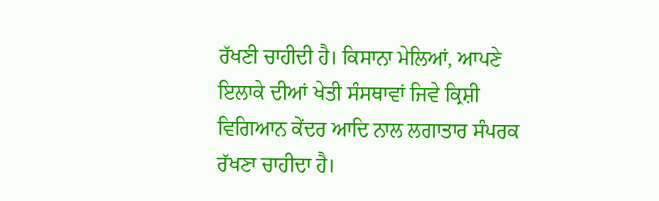ਰੱਖਣੀ ਚਾਹੀਦੀ ਹੈ। ਕਿਸਾਨਾ ਮੇਲਿਆਂ, ਆਪਣੇ ਇਲਾਕੇ ਦੀਆਂ ਖੇਤੀ ਸੰਸਥਾਵਾਂ ਜਿਵੇ ਕ੍ਰਿਸ਼ੀ ਵਿਗਿਆਨ ਕੇਂਦਰ ਆਦਿ ਨਾਲ ਲਗਾਤਾਰ ਸੰਪਰਕ ਰੱਖਣਾ ਚਾਹੀਦਾ ਹੈ।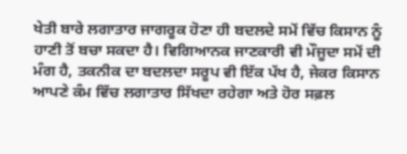ਖੇਤੀ ਬਾਰੇ ਲਗਾਤਾਰ ਜਾਗਰੂਕ ਹੋਣਾ ਹੀ ਬਦਲਦੇ ਸਮੇਂ ਵਿੱਚ ਕਿਸਾਨ ਨੂੰ ਹਾਣੀ ਤੋਂ ਬਚਾ ਸਕਦਾ ਹੈ। ਵਿਗਿਆਨਕ ਜਾਣਕਾਰੀ ਵੀ ਮੌਜੂਦਾ ਸਮੇਂ ਦੀ ਮੰਗ ਹੈ, ਤਕਨੀਕ ਦਾ ਬਦਲਦਾ ਸਰੂਪ ਵੀ ਇੱਕ ਪੱਖ ਹੈ, ਜੇਕਰ ਕਿਸਾਨ ਆਪਣੇ ਕੰਮ ਵਿੱਚ ਲਗਾਤਾਰ ਸਿੱਖਦਾ ਰਹੇਗਾ ਅਤੇ ਹੋਰ ਸਫ਼ਲ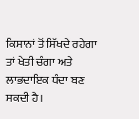ਕਿਸਾਨਾਂ ਤੋਂ ਸਿੱਖਦੇ ਰਹੇਗਾ ਤਾਂ ਖੇਤੀ ਚੰਗਾ ਅਤੇ ਲਾਭਦਾਇਕ ਧੰਦਾ ਬਣ ਸਕਦੀ ਹੈ।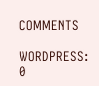COMMENTS

WORDPRESS: 0